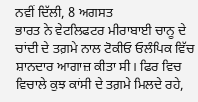ਨਵੀਂ ਦਿੱਲੀ, 8 ਅਗਸਤ
ਭਾਰਤ ਨੇ ਵੇਟਲਿਫਟਰ ਮੀਰਾਬਾਈ ਚਾਨੂ ਦੇ ਚਾਂਦੀ ਦੇ ਤਗ਼ਮੇ ਨਾਲ ਟੋਕੀਓ ਓਲੰਪਿਕ ਵਿੱਚ ਸ਼ਾਨਦਾਰ ਆਗਾਜ਼ ਕੀਤਾ ਸੀ। ਫਿਰ ਵਿਚ ਵਿਚਾਲੇ ਕੁਝ ਕਾਂਸੀ ਦੇ ਤਗ਼ਮੇ ਮਿਲਦੇ ਰਹੇ,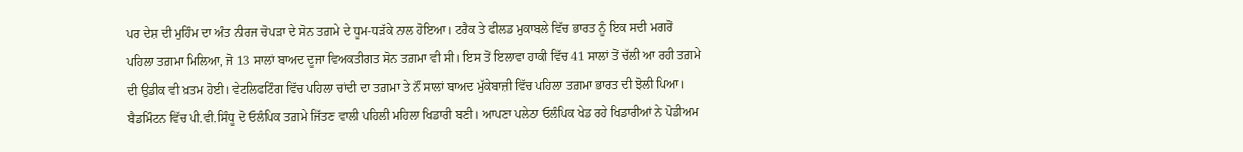ਪਰ ਦੇਸ਼ ਦੀ ਮੁਹਿੰਮ ਦਾ ਅੰਤ ਨੀਰਜ ਚੋਪੜਾ ਦੇ ਸੋਨ ਤਗ਼ਮੇ ਦੇ ਧੂਮ-ਧੜੱਕੇ ਨਾਲ ਹੋਇਆ। ਟਰੈਕ ਤੇ ਫੀਲਡ ਮੁਕਾਬਲੇ ਵਿੱਚ ਭਾਰਤ ਨੂੰ ਇਕ ਸਦੀ ਮਗਰੋਂ ਪਹਿਲਾ ਤਗ਼ਮਾ ਮਿਲਿਆ, ਜੋ 13 ਸਾਲਾਂ ਬਾਅਦ ਦੂਜਾ ਵਿਅਕਤੀਗਤ ਸੋਨ ਤਗ਼ਮਾ ਵੀ ਸੀ। ਇਸ ਤੋਂ ਇਲਾਵਾ ਹਾਕੀ ਵਿੱਚ 41 ਸਾਲਾਂ ਤੋਂ ਚੱਲੀ ਆ ਰਹੀ ਤਗ਼ਮੇ ਦੀ ਉਡੀਕ ਵੀ ਖ਼ਤਮ ਹੋਈ। ਵੇਟਲਿਫਟਿੰਗ ਵਿੱਚ ਪਹਿਲਾ ਚਾਂਦੀ ਦਾ ਤਗ਼ਮਾ ਤੇ ਨੌਂ ਸਾਲਾਂ ਬਾਅਦ ਮੁੱਕੇਬਾਜ਼ੀ ਵਿੱਚ ਪਹਿਲਾ ਤਗ਼ਮਾ ਭਾਰਤ ਦੀ ਝੋਲੀ ਪਿਆ। ਬੈਡਮਿੰਟਨ ਵਿੱਚ ਪੀ.ਵੀ.ਸਿੰਧੂ ਦੋ ਓਲੰਪਿਕ ਤਗ਼ਮੇ ਜਿੱਤਣ ਵਾਲੀ ਪਹਿਲੀ ਮਹਿਲਾ ਖਿਡਾਰੀ ਬਣੀ। ਆਪਣਾ ਪਲੇਠਾ ਓਲੰਪਿਕ ਖੇਡ ਰਹੇ ਖਿਡਾਰੀਆਂ ਨੇ ਪੋਡੀਅਮ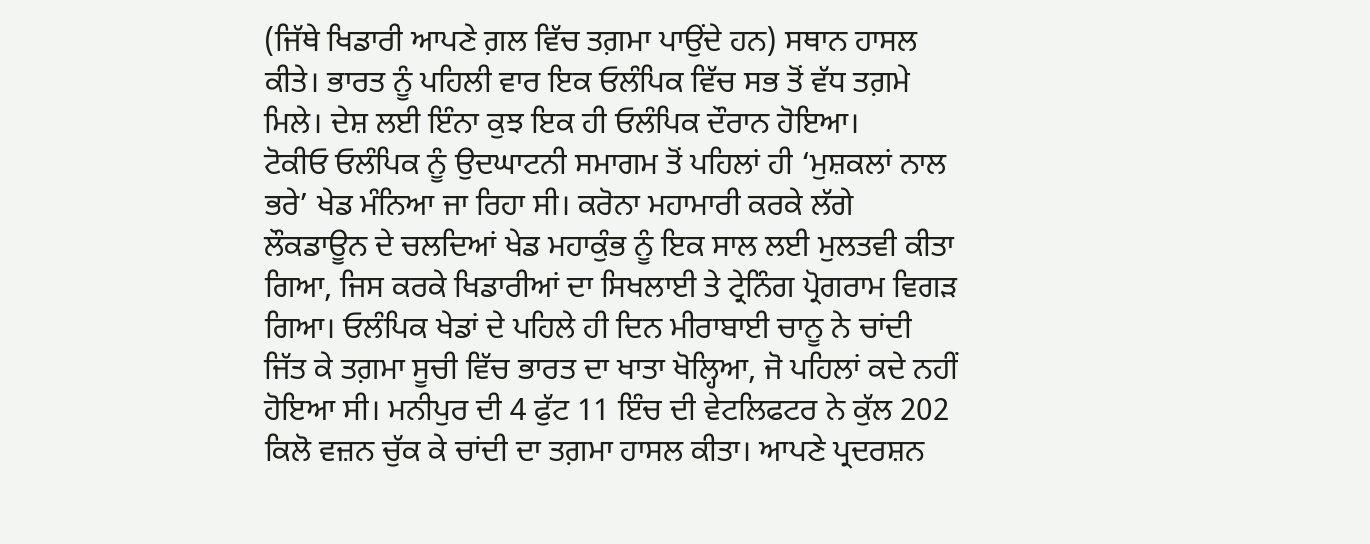(ਜਿੱਥੇ ਖਿਡਾਰੀ ਆਪਣੇ ਗ਼ਲ ਵਿੱਚ ਤਗ਼ਮਾ ਪਾਉਂਦੇ ਹਨ) ਸਥਾਨ ਹਾਸਲ ਕੀਤੇ। ਭਾਰਤ ਨੂੰ ਪਹਿਲੀ ਵਾਰ ਇਕ ਓਲੰਪਿਕ ਵਿੱਚ ਸਭ ਤੋਂ ਵੱਧ ਤਗ਼ਮੇ ਮਿਲੇ। ਦੇਸ਼ ਲਈ ਇੰਨਾ ਕੁਝ ਇਕ ਹੀ ਓਲੰਪਿਕ ਦੌਰਾਨ ਹੋਇਆ।
ਟੋਕੀਓ ਓਲੰਪਿਕ ਨੂੰ ਉਦਘਾਟਨੀ ਸਮਾਗਮ ਤੋਂ ਪਹਿਲਾਂ ਹੀ ‘ਮੁਸ਼ਕਲਾਂ ਨਾਲ ਭਰੇ’ ਖੇਡ ਮੰਨਿਆ ਜਾ ਰਿਹਾ ਸੀ। ਕਰੋਨਾ ਮਹਾਮਾਰੀ ਕਰਕੇ ਲੱਗੇ ਲੌਕਡਾਊਨ ਦੇ ਚਲਦਿਆਂ ਖੇਡ ਮਹਾਕੁੰਭ ਨੂੰ ਇਕ ਸਾਲ ਲਈ ਮੁਲਤਵੀ ਕੀਤਾ ਗਿਆ, ਜਿਸ ਕਰਕੇ ਖਿਡਾਰੀਆਂ ਦਾ ਸਿਖਲਾਈ ਤੇ ਟ੍ਰੇਨਿੰਗ ਪ੍ਰੋਗਰਾਮ ਵਿਗੜ ਗਿਆ। ਓਲੰਪਿਕ ਖੇਡਾਂ ਦੇ ਪਹਿਲੇ ਹੀ ਦਿਨ ਮੀਰਾਬਾਈ ਚਾਨੂ ਨੇ ਚਾਂਦੀ ਜਿੱਤ ਕੇ ਤਗ਼ਮਾ ਸੂਚੀ ਵਿੱਚ ਭਾਰਤ ਦਾ ਖਾਤਾ ਖੋਲ੍ਹਿਆ, ਜੋ ਪਹਿਲਾਂ ਕਦੇ ਨਹੀਂ ਹੋਇਆ ਸੀ। ਮਨੀਪੁਰ ਦੀ 4 ਫੁੱਟ 11 ਇੰਚ ਦੀ ਵੇਟਲਿਫਟਰ ਨੇ ਕੁੱਲ 202 ਕਿਲੋ ਵਜ਼ਨ ਚੁੱਕ ਕੇ ਚਾਂਦੀ ਦਾ ਤਗ਼ਮਾ ਹਾਸਲ ਕੀਤਾ। ਆਪਣੇ ਪ੍ਰਦਰਸ਼ਨ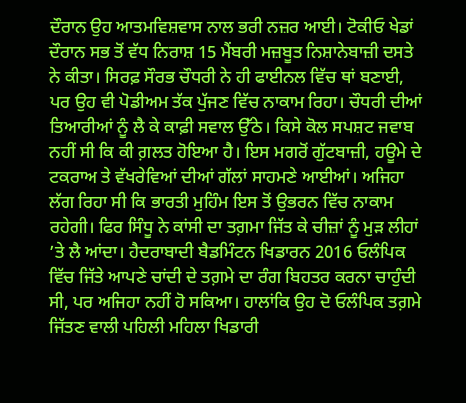ਦੌਰਾਨ ਉਹ ਆਤਮਵਿਸ਼ਵਾਸ ਨਾਲ ਭਰੀ ਨਜ਼ਰ ਆਈ। ਟੋਕੀਓ ਖੇਡਾਂ ਦੌਰਾਨ ਸਭ ਤੋਂ ਵੱਧ ਨਿਰਾਸ਼ 15 ਮੈਂਬਰੀ ਮਜ਼ਬੂਤ ਨਿਸ਼ਾਨੇਬਾਜ਼ੀ ਦਸਤੇ ਨੇ ਕੀਤਾ। ਸਿਰਫ਼ ਸੌਰਭ ਚੌਧਰੀ ਨੇ ਹੀ ਫਾਈਨਲ ਵਿੱਚ ਥਾਂ ਬਣਾਈ, ਪਰ ਉਹ ਵੀ ਪੋਡੀਅਮ ਤੱਕ ਪੁੱਜਣ ਵਿੱਚ ਨਾਕਾਮ ਰਿਹਾ। ਚੌਧਰੀ ਦੀਆਂ ਤਿਆਰੀਆਂ ਨੂੰ ਲੈ ਕੇ ਕਾਫ਼ੀ ਸਵਾਲ ਉੱਠੇ। ਕਿਸੇ ਕੋਲ ਸਪਸ਼ਟ ਜਵਾਬ ਨਹੀਂ ਸੀ ਕਿ ਕੀ ਗ਼ਲਤ ਹੋਇਆ ਹੈ। ਇਸ ਮਗਰੋਂ ਗੁੱਟਬਾਜ਼ੀ, ਹਊਮੇ ਦੇ ਟਕਰਾਅ ਤੇ ਵੱਖਰੇਵਿਆਂ ਦੀਆਂ ਗੱਲਾਂ ਸਾਹਮਣੇ ਆਈਆਂ। ਅਜਿਹਾ ਲੱਗ ਰਿਹਾ ਸੀ ਕਿ ਭਾਰਤੀ ਮੁਹਿੰਮ ਇਸ ਤੋਂ ਉਭਰਨ ਵਿੱਚ ਨਾਕਾਮ ਰਹੇਗੀ। ਫਿਰ ਸਿੰਧੂ ਨੇ ਕਾਂਸੀ ਦਾ ਤਗ਼ਮਾ ਜਿੱਤ ਕੇ ਚੀਜ਼ਾਂ ਨੂੰ ਮੁੜ ਲੀਹਾਂ ’ਤੇ ਲੈ ਆਂਦਾ। ਹੈਦਰਾਬਾਦੀ ਬੈਡਮਿੰਟਨ ਖਿਡਾਰਨ 2016 ਓਲੰਪਿਕ ਵਿੱਚ ਜਿੱਤੇ ਆਪਣੇ ਚਾਂਦੀ ਦੇ ਤਗ਼ਮੇ ਦਾ ਰੰਗ ਬਿਹਤਰ ਕਰਨਾ ਚਾਹੁੰਦੀ ਸੀ, ਪਰ ਅਜਿਹਾ ਨਹੀਂ ਹੋ ਸਕਿਆ। ਹਾਲਾਂਕਿ ਉਹ ਦੋ ਓਲੰਪਿਕ ਤਗ਼ਮੇ ਜਿੱਤਣ ਵਾਲੀ ਪਹਿਲੀ ਮਹਿਲਾ ਖਿਡਾਰੀ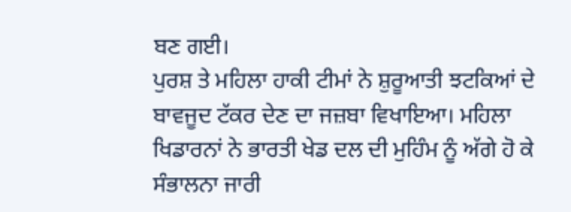ਬਣ ਗਈ।
ਪੁਰਸ਼ ਤੇ ਮਹਿਲਾ ਹਾਕੀ ਟੀਮਾਂ ਨੇ ਸ਼ੁਰੂਆਤੀ ਝਟਕਿਆਂ ਦੇ ਬਾਵਜੂਦ ਟੱਕਰ ਦੇਣ ਦਾ ਜਜ਼ਬਾ ਵਿਖਾਇਆ। ਮਹਿਲਾ ਖਿਡਾਰਨਾਂ ਨੇ ਭਾਰਤੀ ਖੇਡ ਦਲ ਦੀ ਮੁਹਿੰਮ ਨੂੰ ਅੱਗੇ ਹੋ ਕੇ ਸੰਭਾਲਨਾ ਜਾਰੀ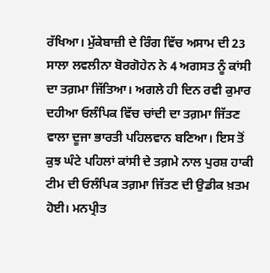ਰੱਖਿਆ। ਮੁੱਕੇਬਾਜ਼ੀ ਦੇ ਰਿੰਗ ਵਿੱਚ ਅਸਾਮ ਦੀ 23 ਸਾਲਾ ਲਵਲੀਨਾ ਬੋਰਗੋਹੇਨ ਨੇ 4 ਅਗਸਤ ਨੂੰ ਕਾਂਸੀ ਦਾ ਤਗ਼ਮਾ ਜਿੱਤਿਆ। ਅਗਲੇ ਹੀ ਦਿਨ ਰਵੀ ਕੁਮਾਰ ਦਹੀਆ ਓਲੰਪਿਕ ਵਿੱਚ ਚਾਂਦੀ ਦਾ ਤਗ਼ਮਾ ਜਿੱਤਣ ਵਾਲਾ ਦੂਜਾ ਭਾਰਤੀ ਪਹਿਲਵਾਨ ਬਣਿਆ। ਇਸ ਤੋਂ ਕੁਝ ਘੰਟੇ ਪਹਿਲਾਂ ਕਾਂਸੀ ਦੇ ਤਗ਼ਮੇ ਨਾਲ ਪੁਰਸ਼ ਹਾਕੀ ਟੀਮ ਦੀ ਓਲੰਪਿਕ ਤਗ਼ਮਾ ਜਿੱਤਣ ਦੀ ਉਡੀਕ ਖ਼ਤਮ ਹੋਈ। ਮਨਪ੍ਰੀਤ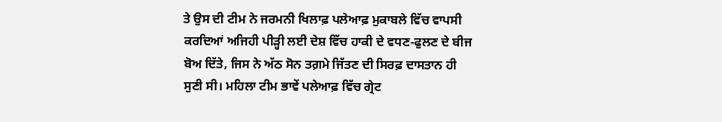ਤੇ ਉਸ ਦੀ ਟੀਮ ਨੇ ਜਰਮਨੀ ਖਿਲਾਫ਼ ਪਲੇਆਫ਼ ਮੁਕਾਬਲੇ ਵਿੱਚ ਵਾਪਸੀ ਕਰਦਿਆਂ ਅਜਿਹੀ ਪੀੜ੍ਹੀ ਲਈ ਦੇਸ਼ ਵਿੱਚ ਹਾਕੀ ਦੇ ਵਧਣ-ਫੁਲਣ ਦੇ ਬੀਜ ਬੋਅ ਦਿੱਤੇ, ਜਿਸ ਨੇ ਅੱਠ ਸੋਨ ਤਗ਼ਮੇ ਜਿੱਤਣ ਦੀ ਸਿਰਫ਼ ਦਾਸਤਾਨ ਹੀ ਸੁਣੀ ਸੀ। ਮਹਿਲਾ ਟੀਮ ਭਾਵੇਂ ਪਲੇਆਫ਼ ਵਿੱਚ ਗ੍ਰੇਟ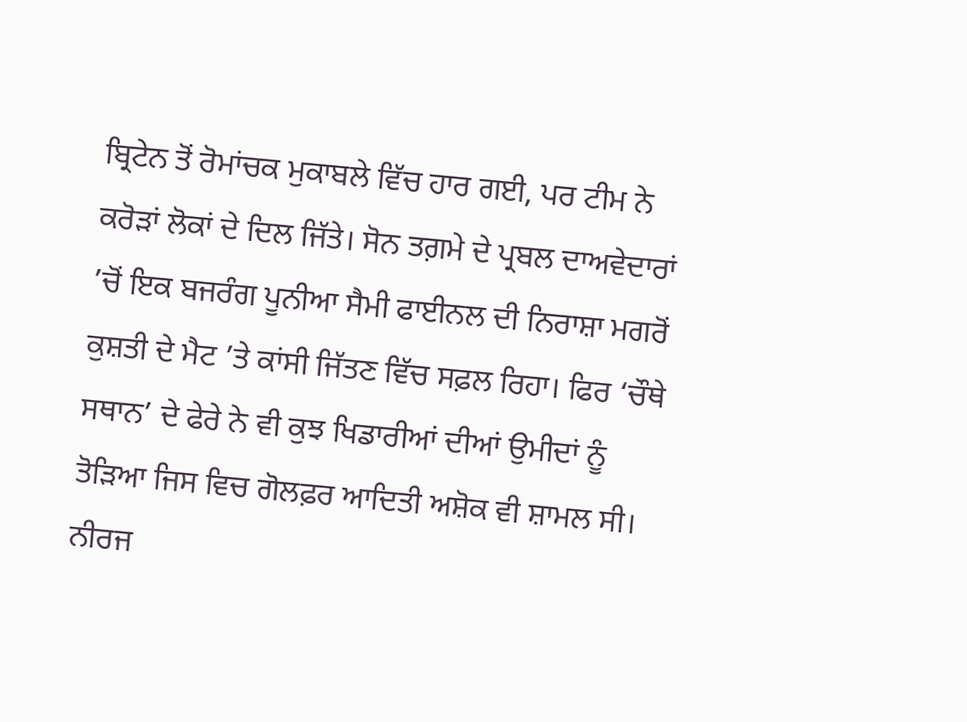ਬ੍ਰਿਟੇਨ ਤੋਂ ਰੋਮਾਂਚਕ ਮੁਕਾਬਲੇ ਵਿੱਚ ਹਾਰ ਗਈ, ਪਰ ਟੀਮ ਨੇ ਕਰੋੜਾਂ ਲੋਕਾਂ ਦੇ ਦਿਲ ਜਿੱਤੇ। ਸੋਨ ਤਗ਼ਮੇ ਦੇ ਪ੍ਰਬਲ ਦਾਅਵੇਦਾਰਾਂ ’ਚੋਂ ਇਕ ਬਜਰੰਗ ਪੂਨੀਆ ਸੈਮੀ ਫਾਈਨਲ ਦੀ ਨਿਰਾਸ਼ਾ ਮਗਰੋਂ ਕੁਸ਼ਤੀ ਦੇ ਮੈਟ ’ਤੇ ਕਾਂਸੀ ਜਿੱਤਣ ਵਿੱਚ ਸਫ਼ਲ ਰਿਹਾ। ਫਿਰ ‘ਚੌਥੇ ਸਥਾਨ’ ਦੇ ਫੇਰੇ ਨੇ ਵੀ ਕੁਝ ਖਿਡਾਰੀਆਂ ਦੀਆਂ ਉਮੀਦਾਂ ਨੂੰ ਤੋੜਿਆ ਜਿਸ ਵਿਚ ਗੋਲਫ਼ਰ ਆਦਿਤੀ ਅਸ਼ੋਕ ਵੀ ਸ਼ਾਮਲ ਸੀ। ਨੀਰਜ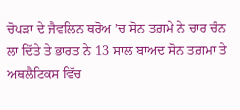ਚੋਪੜਾ ਦੇ ਜੈਵਲਿਨ ਥਰੋਅ ’ਚ ਸੋਨ ਤਗ਼ਮੇ ਨੇ ਚਾਰ ਚੰਨ ਲਾ ਦਿੱਤੇ ਤੇ ਭਾਰਤ ਨੇ 13 ਸਾਲ ਬਾਅਦ ਸੋਨ ਤਗ਼ਮਾ ਤੇ ਅਥਲੈਟਿਕਸ ਵਿੱਚ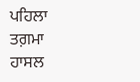ਪਹਿਲਾ ਤਗ਼ਮਾ ਹਾਸਲ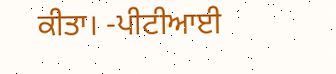ਕੀਤਾ। -ਪੀਟੀਆਈ